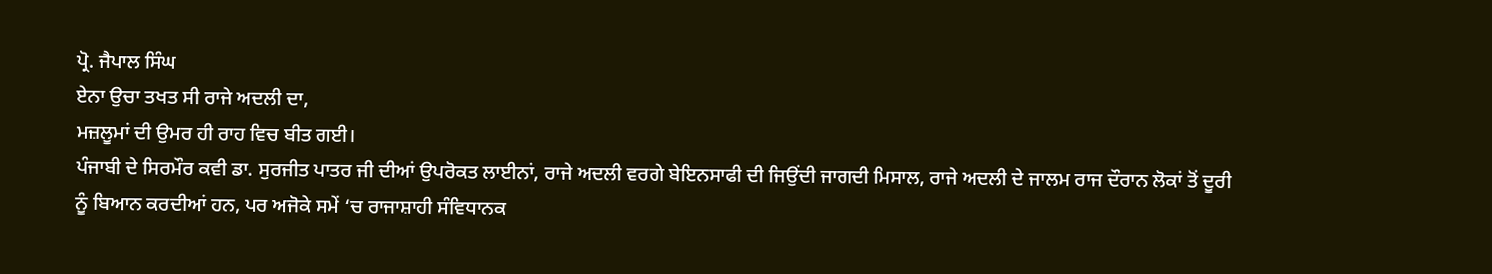ਪ੍ਰੋ. ਜੈਪਾਲ ਸਿੰਘ
ਏਨਾ ਉਚਾ ਤਖਤ ਸੀ ਰਾਜੇ ਅਦਲੀ ਦਾ,
ਮਜ਼ਲੂਮਾਂ ਦੀ ਉਮਰ ਹੀ ਰਾਹ ਵਿਚ ਬੀਤ ਗਈ।
ਪੰਜਾਬੀ ਦੇ ਸਿਰਮੌਰ ਕਵੀ ਡਾ. ਸੁਰਜੀਤ ਪਾਤਰ ਜੀ ਦੀਆਂ ਉਪਰੋਕਤ ਲਾਈਨਾਂ, ਰਾਜੇ ਅਦਲੀ ਵਰਗੇ ਬੇਇਨਸਾਫੀ ਦੀ ਜਿਉਂਦੀ ਜਾਗਦੀ ਮਿਸਾਲ, ਰਾਜੇ ਅਦਲੀ ਦੇ ਜਾਲਮ ਰਾਜ ਦੌਰਾਨ ਲੋਕਾਂ ਤੋਂ ਦੂਰੀ ਨੂੰ ਬਿਆਨ ਕਰਦੀਆਂ ਹਨ, ਪਰ ਅਜੋਕੇ ਸਮੇਂ ‘ਚ ਰਾਜਾਸ਼ਾਹੀ ਸੰਵਿਧਾਨਕ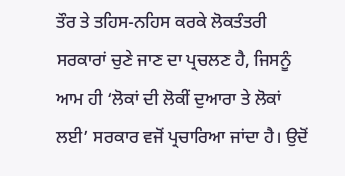ਤੌਰ ਤੇ ਤਹਿਸ-ਨਹਿਸ ਕਰਕੇ ਲੋਕਤੰਤਰੀ ਸਰਕਾਰਾਂ ਚੁਣੇ ਜਾਣ ਦਾ ਪ੍ਰਚਲਣ ਹੈ, ਜਿਸਨੂੰ ਆਮ ਹੀ ‘ਲੋਕਾਂ ਦੀ ਲੋਕੀਂ ਦੁਆਰਾ ਤੇ ਲੋਕਾਂ ਲਈ’ ਸਰਕਾਰ ਵਜੋਂ ਪ੍ਰਚਾਰਿਆ ਜਾਂਦਾ ਹੈ। ਉਦੋਂ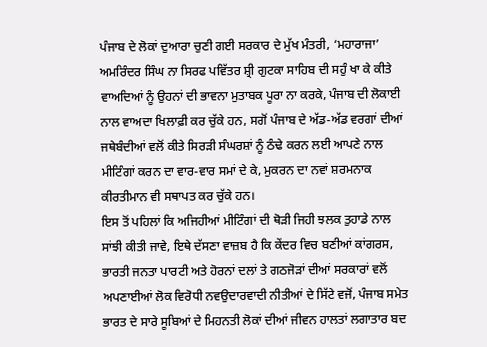ਪੰਜਾਬ ਦੇ ਲੋਕਾਂ ਦੁਆਰਾ ਚੁਣੀ ਗਈ ਸਰਕਾਰ ਦੇ ਮੁੱਖ ਮੰਤਰੀ, ‘ਮਹਾਰਾਜਾ’ ਅਮਰਿੰਦਰ ਸਿੰਘ ਨਾ ਸਿਰਫ ਪਵਿੱਤਰ ਸ਼੍ਰੀ ਗੁਟਕਾ ਸਾਹਿਬ ਦੀ ਸਹੁੰ ਖਾ ਕੇ ਕੀਤੇ ਵਾਅਦਿਆਂ ਨੂੰ ਉਹਨਾਂ ਦੀ ਭਾਵਨਾ ਮੁਤਾਬਕ ਪੂਰਾ ਨਾ ਕਰਕੇ, ਪੰਜਾਬ ਦੀ ਲੋਕਾਈ ਨਾਲ ਵਾਅਦਾ ਖਿਲਾਫ਼ੀ ਕਰ ਚੁੱਕੇ ਹਨ, ਸਗੋਂ ਪੰਜਾਬ ਦੇ ਅੱਡ-ਅੱਡ ਵਰਗਾਂ ਦੀਆਂ ਜਥੇਬੰਦੀਆਂ ਵਲੋਂ ਕੀਤੇ ਸਿਰੜੀ ਸੰਘਰਸ਼ਾਂ ਨੂੰ ਠੰਢੇ ਕਰਨ ਲਈ ਆਪਣੇ ਨਾਲ ਮੀਟਿੰਗਾਂ ਕਰਨ ਦਾ ਵਾਰ-ਵਾਰ ਸਮਾਂ ਦੇ ਕੇ, ਮੁਕਰਨ ਦਾ ਨਵਾਂ ਸ਼ਰਮਨਾਕ ਕੀਰਤੀਮਾਨ ਵੀ ਸਥਾਪਤ ਕਰ ਚੁੱਕੇ ਹਨ।
ਇਸ ਤੋਂ ਪਹਿਲਾਂ ਕਿ ਅਜਿਹੀਆਂ ਮੀਟਿੰਗਾਂ ਦੀ ਥੋੜੀ ਜਿਹੀ ਝਲਕ ਤੁਹਾਡੇ ਨਾਲ ਸਾਂਝੀ ਕੀਤੀ ਜਾਵੇ, ਇਥੇ ਦੱਸਣਾ ਵਾਜ਼ਬ ਹੈ ਕਿ ਕੇਂਦਰ ਵਿਚ ਬਣੀਆਂ ਕਾਂਗਰਸ, ਭਾਰਤੀ ਜਨਤਾ ਪਾਰਟੀ ਅਤੇ ਹੋਰਨਾਂ ਦਲਾਂ ਤੇ ਗਠਜੋੜਾਂ ਦੀਆਂ ਸਰਕਾਰਾਂ ਵਲੋਂ ਅਪਣਾਈਆਂ ਲੋਕ ਵਿਰੋਧੀ ਨਵਉਦਾਰਵਾਦੀ ਨੀਤੀਆਂ ਦੇ ਸਿੱਟੇ ਵਜੋਂ, ਪੰਜਾਬ ਸਮੇਤ ਭਾਰਤ ਦੇ ਸਾਰੇ ਸੂਬਿਆਂ ਦੇ ਮਿਹਨਤੀ ਲੋਕਾਂ ਦੀਆਂ ਜੀਵਨ ਹਾਲਤਾਂ ਲਗਾਤਾਰ ਬਦ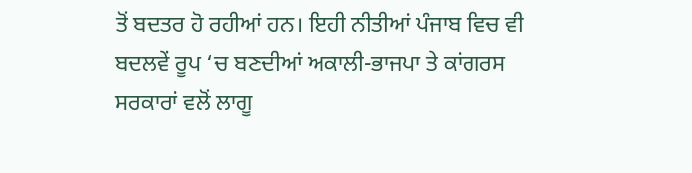ਤੋਂ ਬਦਤਰ ਹੋ ਰਹੀਆਂ ਹਨ। ਇਹੀ ਨੀਤੀਆਂ ਪੰਜਾਬ ਵਿਚ ਵੀ ਬਦਲਵੇਂ ਰੂਪ ‘ਚ ਬਣਦੀਆਂ ਅਕਾਲੀ-ਭਾਜਪਾ ਤੇ ਕਾਂਗਰਸ ਸਰਕਾਰਾਂ ਵਲੋਂ ਲਾਗੂ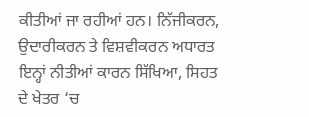ਕੀਤੀਆਂ ਜਾ ਰਹੀਆਂ ਹਨ। ਨਿੱਜੀਕਰਨ, ਉਦਾਰੀਕਰਨ ਤੇ ਵਿਸ਼ਵੀਕਰਨ ਅਧਾਰਤ ਇਨ੍ਹਾਂ ਨੀਤੀਆਂ ਕਾਰਨ ਸਿੱਖਿਆ, ਸਿਹਤ ਦੇ ਖੇਤਰ ‘ਚ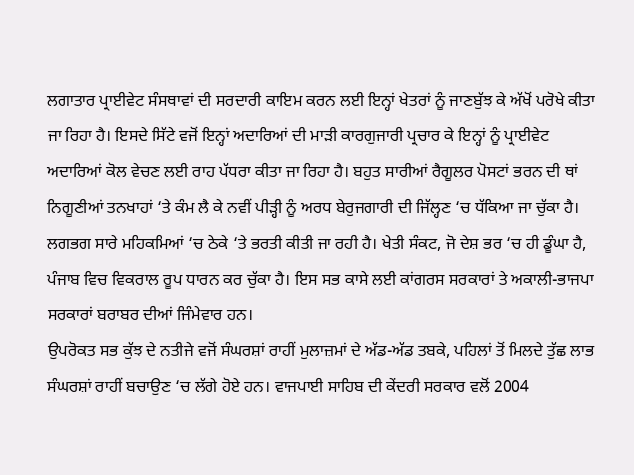ਲਗਾਤਾਰ ਪ੍ਰਾਈਵੇਟ ਸੰਸਥਾਵਾਂ ਦੀ ਸਰਦਾਰੀ ਕਾਇਮ ਕਰਨ ਲਈ ਇਨ੍ਹਾਂ ਖੇਤਰਾਂ ਨੂੰ ਜਾਣਬੁੱਝ ਕੇ ਅੱਖੋਂ ਪਰੋਖੇ ਕੀਤਾ ਜਾ ਰਿਹਾ ਹੈ। ਇਸਦੇ ਸਿੱਟੇ ਵਜੋਂ ਇਨ੍ਹਾਂ ਅਦਾਰਿਆਂ ਦੀ ਮਾੜੀ ਕਾਰਗੁਜਾਰੀ ਪ੍ਰਚਾਰ ਕੇ ਇਨ੍ਹਾਂ ਨੂੰ ਪ੍ਰਾਈਵੇਟ ਅਦਾਰਿਆਂ ਕੋਲ ਵੇਚਣ ਲਈ ਰਾਹ ਪੱਧਰਾ ਕੀਤਾ ਜਾ ਰਿਹਾ ਹੈ। ਬਹੁਤ ਸਾਰੀਆਂ ਰੈਗੂਲਰ ਪੋਸਟਾਂ ਭਰਨ ਦੀ ਥਾਂ ਨਿਗੂਣੀਆਂ ਤਨਖਾਹਾਂ ‘ਤੇ ਕੰਮ ਲੈ ਕੇ ਨਵੀਂ ਪੀੜ੍ਹੀ ਨੂੰ ਅਰਧ ਬੇਰੁਜਗਾਰੀ ਦੀ ਜਿੱਲ੍ਹਣ ‘ਚ ਧੱਕਿਆ ਜਾ ਚੁੱਕਾ ਹੈ। ਲਗਭਗ ਸਾਰੇ ਮਹਿਕਮਿਆਂ ‘ਚ ਠੇਕੇ ‘ਤੇ ਭਰਤੀ ਕੀਤੀ ਜਾ ਰਹੀ ਹੈ। ਖੇਤੀ ਸੰਕਟ, ਜੋ ਦੇਸ਼ ਭਰ ‘ਚ ਹੀ ਡੂੰਘਾ ਹੈ, ਪੰਜਾਬ ਵਿਚ ਵਿਕਰਾਲ ਰੂਪ ਧਾਰਨ ਕਰ ਚੁੱਕਾ ਹੈ। ਇਸ ਸਭ ਕਾਸੇ ਲਈ ਕਾਂਗਰਸ ਸਰਕਾਰਾਂ ਤੇ ਅਕਾਲੀ-ਭਾਜਪਾ ਸਰਕਾਰਾਂ ਬਰਾਬਰ ਦੀਆਂ ਜਿੰਮੇਵਾਰ ਹਨ।
ਉਪਰੋਕਤ ਸਭ ਕੁੱਝ ਦੇ ਨਤੀਜੇ ਵਜੋਂ ਸੰਘਰਸ਼ਾਂ ਰਾਹੀਂ ਮੁਲਾਜ਼ਮਾਂ ਦੇ ਅੱਡ-ਅੱਡ ਤਬਕੇ, ਪਹਿਲਾਂ ਤੋਂ ਮਿਲਦੇ ਤੁੱਛ ਲਾਭ ਸੰਘਰਸ਼ਾਂ ਰਾਹੀਂ ਬਚਾਉਣ ‘ਚ ਲੱਗੇ ਹੋਏ ਹਨ। ਵਾਜਪਾਈ ਸਾਹਿਬ ਦੀ ਕੇਂਦਰੀ ਸਰਕਾਰ ਵਲੋਂ 2004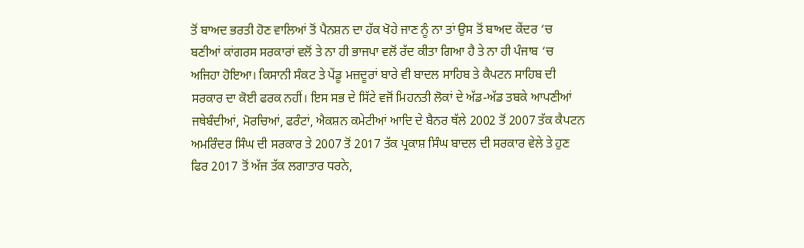ਤੋਂ ਬਾਅਦ ਭਰਤੀ ਹੋਣ ਵਾਲਿਆਂ ਤੋਂ ਪੈਨਸ਼ਨ ਦਾ ਹੱਕ ਖੋਹੇ ਜਾਣ ਨੂੰ ਨਾ ਤਾਂ ਉਸ ਤੋਂ ਬਾਅਦ ਕੇਂਦਰ ‘ਚ ਬਣੀਆਂ ਕਾਂਗਰਸ ਸਰਕਾਰਾਂ ਵਲੋਂ ਤੇ ਨਾ ਹੀ ਭਾਜਪਾ ਵਲੋਂ ਰੱਦ ਕੀਤਾ ਗਿਆ ਹੈ ਤੇ ਨਾ ਹੀ ਪੰਜਾਬ ‘ਚ ਅਜਿਹਾ ਹੋਇਆ। ਕਿਸਾਨੀ ਸੰਕਟ ਤੇ ਪੇਂਡੂ ਮਜ਼ਦੂਰਾਂ ਬਾਰੇ ਵੀ ਬਾਦਲ ਸਾਹਿਬ ਤੇ ਕੈਪਟਨ ਸਾਹਿਬ ਦੀ ਸਰਕਾਰ ਦਾ ਕੋਈ ਫਰਕ ਨਹੀਂ। ਇਸ ਸਭ ਦੇ ਸਿੱਟੇ ਵਜੋਂ ਮਿਹਨਤੀ ਲੋਕਾਂ ਦੇ ਅੱਡ-ਅੱਡ ਤਬਕੇ ਆਪਣੀਆਂ ਜਥੇਬੰਦੀਆਂ, ਮੋਰਚਿਆਂ, ਫਰੰਟਾਂ, ਐਕਸ਼ਨ ਕਮੇਟੀਆਂ ਆਦਿ ਦੇ ਬੈਨਰ ਥੱਲੇ 2002 ਤੋਂ 2007 ਤੱਕ ਕੈਪਟਨ ਅਮਰਿੰਦਰ ਸਿੰਘ ਦੀ ਸਰਕਾਰ ਤੇ 2007 ਤੋਂ 2017 ਤੱਕ ਪ੍ਰਕਾਸ਼ ਸਿੰਘ ਬਾਦਲ ਦੀ ਸਰਕਾਰ ਵੇਲੇ ਤੇ ਹੁਣ ਫਿਰ 2017 ਤੋਂ ਅੱਜ ਤੱਕ ਲਗਾਤਾਰ ਧਰਨੇ,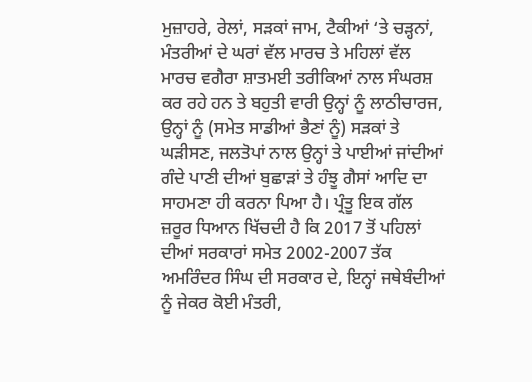ਮੁਜ਼ਾਹਰੇ, ਰੇਲਾਂ, ਸੜਕਾਂ ਜਾਮ, ਟੈਕੀਆਂ ‘ਤੇ ਚੜ੍ਹਨਾਂ, ਮੰਤਰੀਆਂ ਦੇ ਘਰਾਂ ਵੱਲ ਮਾਰਚ ਤੇ ਮਹਿਲਾਂ ਵੱਲ ਮਾਰਚ ਵਗੈਰਾ ਸ਼ਾਤਮਈ ਤਰੀਕਿਆਂ ਨਾਲ ਸੰਘਰਸ਼ ਕਰ ਰਹੇ ਹਨ ਤੇ ਬਹੁਤੀ ਵਾਰੀ ਉਨ੍ਹਾਂ ਨੂੰ ਲਾਠੀਚਾਰਜ, ਉਨ੍ਹਾਂ ਨੂੰ (ਸਮੇਤ ਸਾਡੀਆਂ ਭੈਣਾਂ ਨੂੰ) ਸੜਕਾਂ ਤੇ ਘੜੀਸਣ, ਜਲਤੋਪਾਂ ਨਾਲ ਉਨ੍ਹਾਂ ਤੇ ਪਾਈਆਂ ਜਾਂਦੀਆਂ ਗੰਦੇ ਪਾਣੀ ਦੀਆਂ ਬੁਛਾੜਾਂ ਤੇ ਹੰਝੂ ਗੈਸਾਂ ਆਦਿ ਦਾ ਸਾਹਮਣਾ ਹੀ ਕਰਨਾ ਪਿਆ ਹੈ। ਪ੍ਰੰਤੂ ਇਕ ਗੱਲ ਜ਼ਰੂਰ ਧਿਆਨ ਖਿੱਚਦੀ ਹੈ ਕਿ 2017 ਤੋਂ ਪਹਿਲਾਂ ਦੀਆਂ ਸਰਕਾਰਾਂ ਸਮੇਤ 2002-2007 ਤੱਕ ਅਮਰਿੰਦਰ ਸਿੰਘ ਦੀ ਸਰਕਾਰ ਦੇ, ਇਨ੍ਹਾਂ ਜਥੇਬੰਦੀਆਂ ਨੂੰ ਜੇਕਰ ਕੋਈ ਮੰਤਰੀ,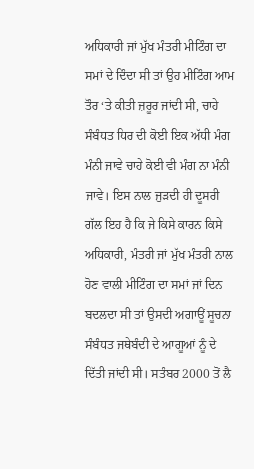ਅਧਿਕਾਰੀ ਜਾਂ ਮੁੱਖ ਮੰਤਰੀ ਮੀਟਿੰਗ ਦਾ ਸਮਾਂ ਦੇ ਦਿੰਦਾ ਸੀ ਤਾਂ ਉਹ ਮੀਟਿੰਗ ਆਮ ਤੌਰ ‘ਤੇ ਕੀਤੀ ਜ਼ਰੂਰ ਜਾਂਦੀ ਸੀ, ਚਾਹੇ ਸੰਬੰਧਤ ਧਿਰ ਦੀ ਕੋਈ ਇਕ ਅੱਧੀ ਮੰਗ ਮੰਨੀ ਜਾਵੇ ਚਾਹੇ ਕੋਈ ਵੀ ਮੰਗ ਨਾ ਮੰਨੀ ਜਾਵੇ। ਇਸ ਨਾਲ ਜੁੜਦੀ ਹੀ ਦੂਸਰੀ ਗੱਲ ਇਹ ਹੈ ਕਿ ਜੇ ਕਿਸੇ ਕਾਰਨ ਕਿਸੇ ਅਧਿਕਾਰੀ, ਮੰਤਰੀ ਜਾਂ ਮੁੱਖ ਮੰਤਰੀ ਨਾਲ ਹੋਣ ਵਾਲੀ ਮੀਟਿੰਗ ਦਾ ਸਮਾਂ ਜਾਂ ਦਿਨ ਬਦਲਦਾ ਸੀ ਤਾਂ ਉਸਦੀ ਅਗਾਊਂ ਸੂਚਨਾ ਸੰਬੰਧਤ ਜਥੇਬੰਦੀ ਦੇ ਆਗੂਆਂ ਨੂੰ ਦੇ ਦਿੱਤੀ ਜਾਂਦੀ ਸੀ। ਸਤੰਬਰ 2000 ਤੋਂ ਲੈ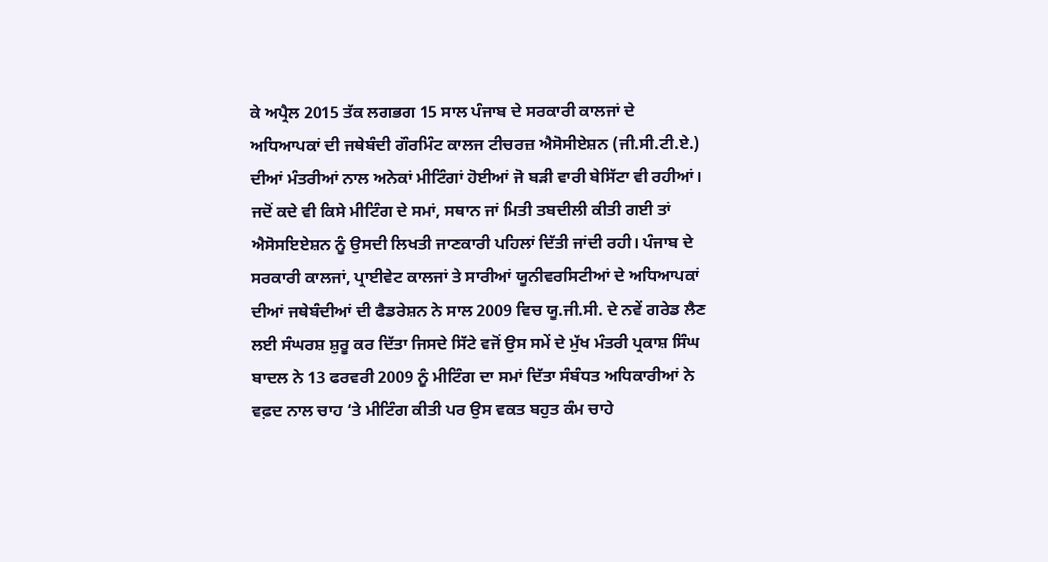ਕੇ ਅਪ੍ਰੈਲ 2015 ਤੱਕ ਲਗਭਗ 15 ਸਾਲ ਪੰਜਾਬ ਦੇ ਸਰਕਾਰੀ ਕਾਲਜਾਂ ਦੇ ਅਧਿਆਪਕਾਂ ਦੀ ਜਥੇਬੰਦੀ ਗੌਰਮਿੰਟ ਕਾਲਜ ਟੀਚਰਜ਼ ਐਸੋਸੀਏਸ਼ਨ (ਜੀ.ਸੀ.ਟੀ.ਏ.) ਦੀਆਂ ਮੰਤਰੀਆਂ ਨਾਲ ਅਨੇਕਾਂ ਮੀਟਿੰਗਾਂ ਹੋਈਆਂ ਜੋ ਬੜੀ ਵਾਰੀ ਬੇਸਿੱਟਾ ਵੀ ਰਹੀਆਂ। ਜਦੋਂ ਕਦੇ ਵੀ ਕਿਸੇ ਮੀਟਿੰਗ ਦੇ ਸਮਾਂ, ਸਥਾਨ ਜਾਂ ਮਿਤੀ ਤਬਦੀਲੀ ਕੀਤੀ ਗਈ ਤਾਂ ਐਸੋਸਇਏਸ਼ਨ ਨੂੰ ਉਸਦੀ ਲਿਖਤੀ ਜਾਣਕਾਰੀ ਪਹਿਲਾਂ ਦਿੱਤੀ ਜਾਂਦੀ ਰਹੀ। ਪੰਜਾਬ ਦੇ ਸਰਕਾਰੀ ਕਾਲਜਾਂ, ਪ੍ਰਾਈਵੇਟ ਕਾਲਜਾਂ ਤੇ ਸਾਰੀਆਂ ਯੂਨੀਵਰਸਿਟੀਆਂ ਦੇ ਅਧਿਆਪਕਾਂ ਦੀਆਂ ਜਥੇਬੰਦੀਆਂ ਦੀ ਫੈਡਰੇਸ਼ਨ ਨੇ ਸਾਲ 2009 ਵਿਚ ਯੂ.ਜੀ.ਸੀ. ਦੇ ਨਵੇਂ ਗਰੇਡ ਲੈਣ ਲਈ ਸੰਘਰਸ਼ ਸ਼ੁਰੂ ਕਰ ਦਿੱਤਾ ਜਿਸਦੇ ਸਿੱਟੇ ਵਜੋਂ ਉਸ ਸਮੇਂ ਦੇ ਮੁੱਖ ਮੰਤਰੀ ਪ੍ਰਕਾਸ਼ ਸਿੰਘ ਬਾਦਲ ਨੇ 13 ਫਰਵਰੀ 2009 ਨੂੰ ਮੀਟਿੰਗ ਦਾ ਸਮਾਂ ਦਿੱਤਾ ਸੰਬੰਧਤ ਅਧਿਕਾਰੀਆਂ ਨੇ ਵਫ਼ਦ ਨਾਲ ਚਾਹ ‘ਤੇ ਮੀਟਿੰਗ ਕੀਤੀ ਪਰ ਉਸ ਵਕਤ ਬਹੁਤ ਕੰਮ ਚਾਹੇ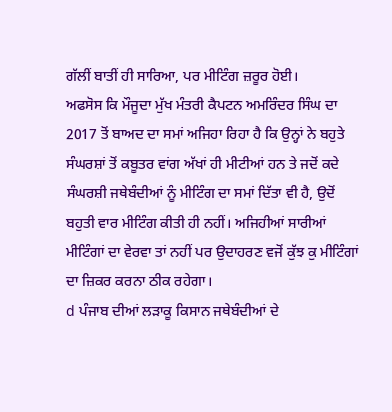ਗੱਲੀਂ ਬਾਤੀਂ ਹੀ ਸਾਰਿਆ, ਪਰ ਮੀਟਿੰਗ ਜ਼ਰੂਰ ਹੋਈ।
ਅਫਸੋਸ ਕਿ ਮੌਜੂਦਾ ਮੁੱਖ ਮੰਤਰੀ ਕੈਪਟਨ ਅਮਰਿੰਦਰ ਸਿੰਘ ਦਾ 2017 ਤੋਂ ਬਾਅਦ ਦਾ ਸਮਾਂ ਅਜਿਹਾ ਰਿਹਾ ਹੈ ਕਿ ਉਨ੍ਹਾਂ ਨੇ ਬਹੁਤੇ ਸੰਘਰਸ਼ਾਂ ਤੋਂ ਕਬੂਤਰ ਵਾਂਗ ਅੱਖਾਂ ਹੀ ਮੀਟੀਆਂ ਹਨ ਤੇ ਜਦੋਂ ਕਦੇ ਸੰਘਰਸ਼ੀ ਜਥੇਬੰਦੀਆਂ ਨੂੰ ਮੀਟਿੰਗ ਦਾ ਸਮਾਂ ਦਿੱਤਾ ਵੀ ਹੈ, ਉਦੋਂ ਬਹੁਤੀ ਵਾਰ ਮੀਟਿੰਗ ਕੀਤੀ ਹੀ ਨਹੀਂ। ਅਜਿਹੀਆਂ ਸਾਰੀਆਂ ਮੀਟਿੰਗਾਂ ਦਾ ਵੇਰਵਾ ਤਾਂ ਨਹੀਂ ਪਰ ਉਦਾਹਰਣ ਵਜੋਂ ਕੁੱਝ ਕੁ ਮੀਟਿੰਗਾਂ ਦਾ ਜ਼ਿਕਰ ਕਰਨਾ ਠੀਕ ਰਹੇਗਾ।
d ਪੰਜਾਬ ਦੀਆਂ ਲੜਾਕੂ ਕਿਸਾਨ ਜਥੇਬੰਦੀਆਂ ਦੇ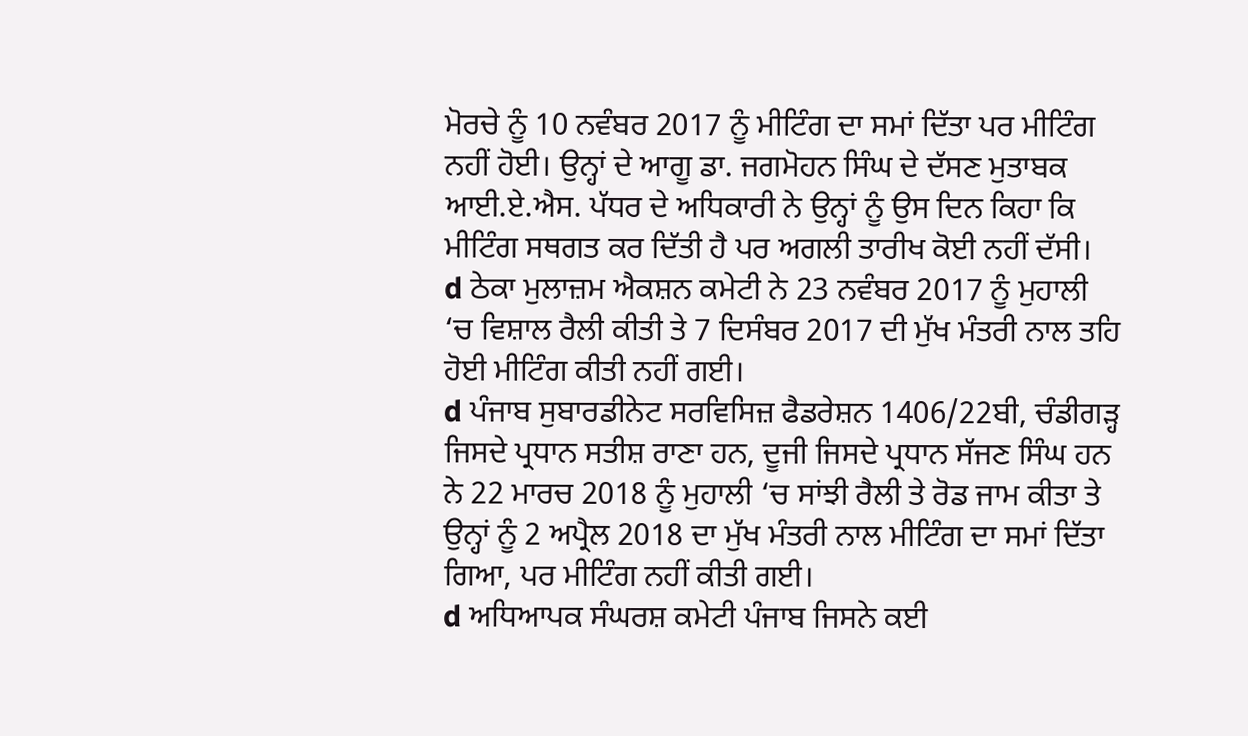ਮੋਰਚੇ ਨੂੰ 10 ਨਵੰਬਰ 2017 ਨੂੰ ਮੀਟਿੰਗ ਦਾ ਸਮਾਂ ਦਿੱਤਾ ਪਰ ਮੀਟਿੰਗ ਨਹੀਂ ਹੋਈ। ਉਨ੍ਹਾਂ ਦੇ ਆਗੂ ਡਾ. ਜਗਮੋਹਨ ਸਿੰਘ ਦੇ ਦੱਸਣ ਮੁਤਾਬਕ ਆਈ.ਏ.ਐਸ. ਪੱਧਰ ਦੇ ਅਧਿਕਾਰੀ ਨੇ ਉਨ੍ਹਾਂ ਨੂੰ ਉਸ ਦਿਨ ਕਿਹਾ ਕਿ ਮੀਟਿੰਗ ਸਥਗਤ ਕਰ ਦਿੱਤੀ ਹੈ ਪਰ ਅਗਲੀ ਤਾਰੀਖ ਕੋਈ ਨਹੀਂ ਦੱਸੀ।
d ਠੇਕਾ ਮੁਲਾਜ਼ਮ ਐਕਸ਼ਨ ਕਮੇਟੀ ਨੇ 23 ਨਵੰਬਰ 2017 ਨੂੰ ਮੁਹਾਲੀ ‘ਚ ਵਿਸ਼ਾਲ ਰੈਲੀ ਕੀਤੀ ਤੇ 7 ਦਿਸੰਬਰ 2017 ਦੀ ਮੁੱਖ ਮੰਤਰੀ ਨਾਲ ਤਹਿ ਹੋਈ ਮੀਟਿੰਗ ਕੀਤੀ ਨਹੀਂ ਗਈ।
d ਪੰਜਾਬ ਸੁਬਾਰਡੀਨੇਟ ਸਰਵਿਸਿਜ਼ ਫੈਡਰੇਸ਼ਨ 1406/22ਬੀ, ਚੰਡੀਗੜ੍ਹ ਜਿਸਦੇ ਪ੍ਰਧਾਨ ਸਤੀਸ਼ ਰਾਣਾ ਹਨ, ਦੂਜੀ ਜਿਸਦੇ ਪ੍ਰਧਾਨ ਸੱਜਣ ਸਿੰਘ ਹਨ ਨੇ 22 ਮਾਰਚ 2018 ਨੂੰ ਮੁਹਾਲੀ ‘ਚ ਸਾਂਝੀ ਰੈਲੀ ਤੇ ਰੋਡ ਜਾਮ ਕੀਤਾ ਤੇ ਉਨ੍ਹਾਂ ਨੂੰ 2 ਅਪ੍ਰੈਲ 2018 ਦਾ ਮੁੱਖ ਮੰਤਰੀ ਨਾਲ ਮੀਟਿੰਗ ਦਾ ਸਮਾਂ ਦਿੱਤਾ ਗਿਆ, ਪਰ ਮੀਟਿੰਗ ਨਹੀਂ ਕੀਤੀ ਗਈ।
d ਅਧਿਆਪਕ ਸੰਘਰਸ਼ ਕਮੇਟੀ ਪੰਜਾਬ ਜਿਸਨੇ ਕਈ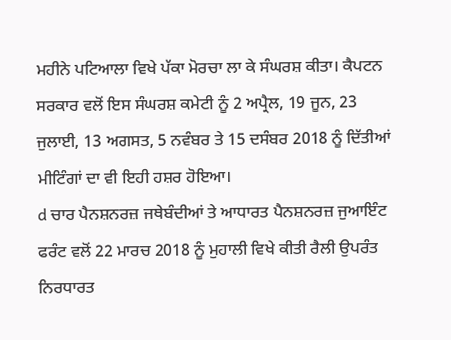ਮਹੀਨੇ ਪਟਿਆਲਾ ਵਿਖੇ ਪੱਕਾ ਮੋਰਚਾ ਲਾ ਕੇ ਸੰਘਰਸ਼ ਕੀਤਾ। ਕੈਪਟਨ ਸਰਕਾਰ ਵਲੋਂ ਇਸ ਸੰਘਰਸ਼ ਕਮੇਟੀ ਨੂੰ 2 ਅਪ੍ਰੈਲ, 19 ਜੂਨ, 23 ਜੁਲਾਈ, 13 ਅਗਸਤ, 5 ਨਵੰਬਰ ਤੇ 15 ਦਸੰਬਰ 2018 ਨੂੰ ਦਿੱਤੀਆਂ ਮੀਟਿੰਗਾਂ ਦਾ ਵੀ ਇਹੀ ਹਸ਼ਰ ਹੋਇਆ।
d ਚਾਰ ਪੈਨਸ਼ਨਰਜ਼ ਜਥੇਬੰਦੀਆਂ ਤੇ ਆਧਾਰਤ ਪੈਨਸ਼ਨਰਜ਼ ਜੁਆਇੰਟ ਫਰੰਟ ਵਲੋਂ 22 ਮਾਰਚ 2018 ਨੂੰ ਮੁਹਾਲੀ ਵਿਖੇ ਕੀਤੀ ਰੈਲੀ ਉਪਰੰਤ ਨਿਰਧਾਰਤ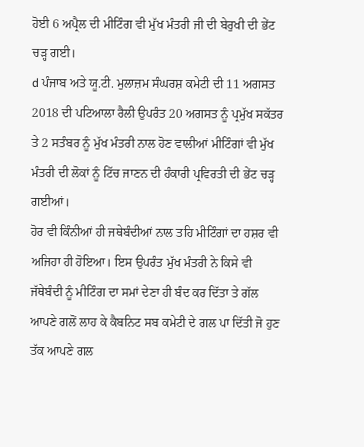ਹੋਈ 6 ਅਪ੍ਰੈਲ ਦੀ ਮੀਟਿੰਗ ਵੀ ਮੁੱਖ ਮੰਤਰੀ ਜੀ ਦੀ ਬੇਰੁਖੀ ਦੀ ਭੇਂਟ ਚੜ੍ਹ ਗਈ।
d ਪੰਜਾਬ ਅਤੇ ਯੂ.ਟੀ. ਮੁਲਾਜ਼ਮ ਸੰਘਰਸ਼ ਕਮੇਟੀ ਦੀ 11 ਅਗਸਤ 2018 ਦੀ ਪਟਿਆਲਾ ਰੈਲੀ ਉਪਰੰਤ 20 ਅਗਸਤ ਨੂੰ ਪ੍ਰਮੁੱਖ ਸਕੱਤਰ ਤੇ 2 ਸਤੰਬਰ ਨੂੰ ਮੁੱਖ ਮੰਤਰੀ ਨਾਲ ਹੋਣ ਵਾਲੀਆਂ ਮੀਟਿੰਗਾਂ ਵੀ ਮੁੱਖ ਮੰਤਰੀ ਦੀ ਲੋਕਾਂ ਨੂੰ ਟਿੱਚ ਜਾਣਨ ਦੀ ਹੰਕਾਰੀ ਪ੍ਰਵਿਰਤੀ ਦੀ ਭੇਂਟ ਚੜ੍ਹ ਗਈਆਂ।
ਹੋਰ ਵੀ ਕਿੰਨੀਆਂ ਹੀ ਜਥੇਬੰਦੀਆਂ ਨਾਲ ਤਹਿ ਮੀਟਿੰਗਾਂ ਦਾ ਹਸ਼ਰ ਵੀ ਅਜਿਹਾ ਹੀ ਹੋਇਆ। ਇਸ ਉਪਰੰਤ ਮੁੱਖ ਮੰਤਰੀ ਨੇ ਕਿਸੇ ਵੀ ਜੱਥੇਬੰਦੀ ਨੂੰ ਮੀਟਿੰਗ ਦਾ ਸਮਾਂ ਦੇਣਾ ਹੀ ਬੰਦ ਕਰ ਦਿੱਤਾ ਤੇ ਗੱਲ ਆਪਣੇ ਗਲੋਂ ਲਾਹ ਕੇ ਕੈਬਨਿਟ ਸਬ ਕਮੇਟੀ ਦੇ ਗਲ ਪਾ ਦਿੱਤੀ ਜੋ ਹੁਣ ਤੱਕ ਆਪਣੇ ਗਲ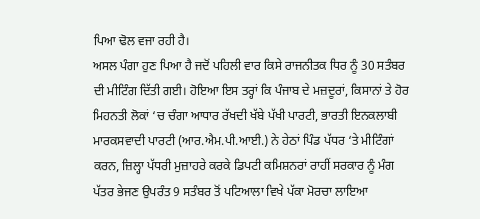ਪਿਆ ਢੋਲ ਵਜਾ ਰਹੀ ਹੈ।
ਅਸਲ ਪੰਗਾ ਹੁਣ ਪਿਆ ਹੈ ਜਦੋਂ ਪਹਿਲੀ ਵਾਰ ਕਿਸੇ ਰਾਜਨੀਤਕ ਧਿਰ ਨੂੰ 30 ਸਤੰਬਰ ਦੀ ਮੀਟਿੰਗ ਦਿੱਤੀ ਗਈ। ਹੋਇਆ ਇਸ ਤਰ੍ਹਾਂ ਕਿ ਪੰਜਾਬ ਦੇ ਮਜ਼ਦੂਰਾਂ, ਕਿਸਾਨਾਂ ਤੇ ਹੋਰ ਮਿਹਨਤੀ ਲੋਕਾਂ ‘ਚ ਚੰਗਾ ਆਧਾਰ ਰੱਖਦੀ ਖੱਬੇ ਪੱਖੀ ਪਾਰਟੀ, ਭਾਰਤੀ ਇਨਕਲਾਬੀ ਮਾਰਕਸਵਾਦੀ ਪਾਰਟੀ (ਆਰ.ਐਮ.ਪੀ.ਆਈ.) ਨੇ ਹੇਠਾਂ ਪਿੰਡ ਪੱਧਰ ‘ਤੇ ਮੀਟਿੰਗਾਂ ਕਰਨ, ਜ਼ਿਲ੍ਹਾ ਪੱਧਰੀ ਮੁਜ਼ਾਹਰੇ ਕਰਕੇ ਡਿਪਟੀ ਕਮਿਸ਼ਨਰਾਂ ਰਾਹੀਂ ਸਰਕਾਰ ਨੂੰ ਮੰਗ ਪੱਤਰ ਭੇਜਣ ਉਪਰੰਤ 9 ਸਤੰਬਰ ਤੋਂ ਪਟਿਆਲਾ ਵਿਖੇ ਪੱਕਾ ਮੋਰਚਾ ਲਾਇਆ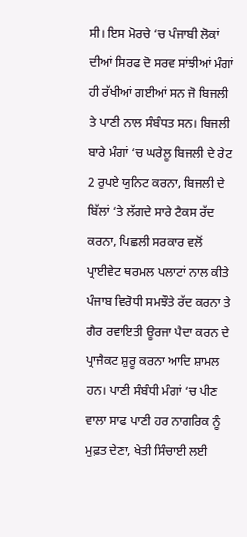ਸੀ। ਇਸ ਮੋਰਚੇ ‘ਚ ਪੰਜਾਬੀ ਲੋਕਾਂ ਦੀਆਂ ਸਿਰਫ ਦੋ ਸਰਵ ਸਾਂਝੀਆਂ ਮੰਗਾਂ ਹੀ ਰੱਖੀਆਂ ਗਈਆਂ ਸਨ ਜੋ ਬਿਜਲੀ ਤੇ ਪਾਣੀ ਨਾਲ ਸੰਬੰਧਤ ਸਨ। ਬਿਜਲੀ ਬਾਰੇ ਮੰਗਾਂ ‘ਚ ਘਰੇਲੂ ਬਿਜਲੀ ਦੇ ਰੇਟ 2 ਰੁਪਏ ਯੁਨਿਟ ਕਰਨਾ, ਬਿਜਲੀ ਦੇ ਬਿੱਲਾਂ ‘ਤੇ ਲੱਗਦੇ ਸਾਰੇ ਟੈਕਸ ਰੱਦ ਕਰਨਾ, ਪਿਛਲੀ ਸਰਕਾਰ ਵਲੋਂ ਪ੍ਰਾਈਵੇਟ ਥਰਮਲ ਪਲਾਟਾਂ ਨਾਲ ਕੀਤੇ ਪੰਜਾਬ ਵਿਰੋਧੀ ਸਮਝੌਤੇ ਰੱਦ ਕਰਨਾ ਤੇ ਗੈਰ ਰਵਾਇਤੀ ਊਰਜਾ ਪੈਦਾ ਕਰਨ ਦੇ ਪ੍ਰਾਜੈਕਟ ਸ਼ੁਰੂ ਕਰਨਾ ਆਦਿ ਸ਼ਾਮਲ ਹਨ। ਪਾਣੀ ਸੰਬੰਧੀ ਮੰਗਾਂ ‘ਚ ਪੀਣ ਵਾਲਾ ਸਾਫ ਪਾਣੀ ਹਰ ਨਾਗਰਿਕ ਨੂੰ ਮੁਫ਼ਤ ਦੇਣਾ, ਖੇਤੀ ਸਿੰਚਾਈ ਲਈ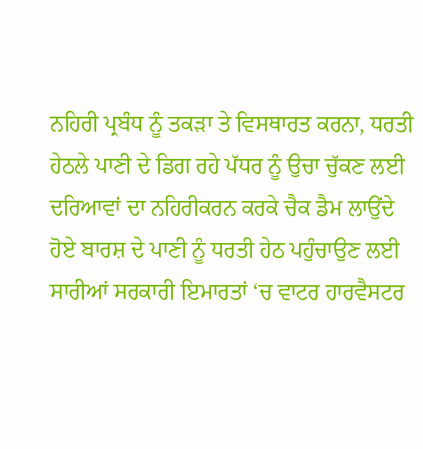ਨਹਿਰੀ ਪ੍ਰਬੰਧ ਨੂੰ ਤਕੜਾ ਤੇ ਵਿਸਥਾਰਤ ਕਰਨਾ, ਧਰਤੀ ਹੇਠਲੇ ਪਾਣੀ ਦੇ ਡਿਗ ਰਹੇ ਪੱਧਰ ਨੂੰ ਉਚਾ ਚੁੱਕਣ ਲਈ ਦਰਿਆਵਾਂ ਦਾ ਨਹਿਰੀਕਰਨ ਕਰਕੇ ਚੈਕ ਡੈਮ ਲਾਉਂਦੇ ਹੋਏ ਬਾਰਸ਼ ਦੇ ਪਾਣੀ ਨੂੰ ਧਰਤੀ ਹੇਠ ਪਹੁੰਚਾਉਣ ਲਈ ਸਾਰੀਆਂ ਸਰਕਾਰੀ ਇਮਾਰਤਾਂ ‘ਚ ਵਾਟਰ ਹਾਰਵੈਸਟਰ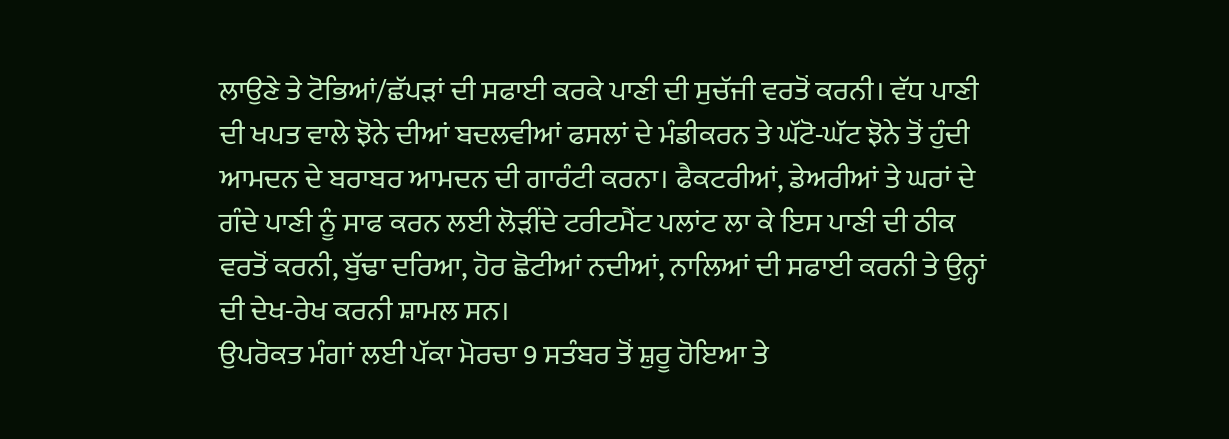ਲਾਉਣੇ ਤੇ ਟੋਭਿਆਂ/ਛੱਪੜਾਂ ਦੀ ਸਫਾਈ ਕਰਕੇ ਪਾਣੀ ਦੀ ਸੁਚੱਜੀ ਵਰਤੋਂ ਕਰਨੀ। ਵੱਧ ਪਾਣੀ ਦੀ ਖਪਤ ਵਾਲੇ ਝੋਨੇ ਦੀਆਂ ਬਦਲਵੀਆਂ ਫਸਲਾਂ ਦੇ ਮੰਡੀਕਰਨ ਤੇ ਘੱਟੋ-ਘੱਟ ਝੋਨੇ ਤੋਂ ਹੁੰਦੀ ਆਮਦਨ ਦੇ ਬਰਾਬਰ ਆਮਦਨ ਦੀ ਗਾਰੰਟੀ ਕਰਨਾ। ਫੈਕਟਰੀਆਂ, ਡੇਅਰੀਆਂ ਤੇ ਘਰਾਂ ਦੇ ਗੰਦੇ ਪਾਣੀ ਨੂੰ ਸਾਫ ਕਰਨ ਲਈ ਲੋੜੀਂਦੇ ਟਰੀਟਮੈਂਟ ਪਲਾਂਟ ਲਾ ਕੇ ਇਸ ਪਾਣੀ ਦੀ ਠੀਕ ਵਰਤੋਂ ਕਰਨੀ, ਬੁੱਢਾ ਦਰਿਆ, ਹੋਰ ਛੋਟੀਆਂ ਨਦੀਆਂ, ਨਾਲਿਆਂ ਦੀ ਸਫਾਈ ਕਰਨੀ ਤੇ ਉਨ੍ਹਾਂ ਦੀ ਦੇਖ-ਰੇਖ ਕਰਨੀ ਸ਼ਾਮਲ ਸਨ।
ਉਪਰੋਕਤ ਮੰਗਾਂ ਲਈ ਪੱਕਾ ਮੋਰਚਾ 9 ਸਤੰਬਰ ਤੋਂ ਸ਼ੁਰੂ ਹੋਇਆ ਤੇ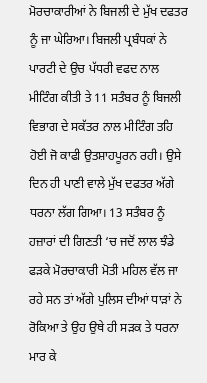ਮੋਰਚਾਕਾਰੀਆਂ ਨੇ ਬਿਜਲੀ ਦੇ ਮੁੱਖ ਦਫਤਰ ਨੂੰ ਜਾ ਘੇਰਿਆ। ਬਿਜਲੀ ਪ੍ਰਬੰਧਕਾਂ ਨੇ ਪਾਰਟੀ ਦੇ ਉਚ ਪੱਧਰੀ ਵਫਦ ਨਾਲ ਮੀਟਿੰਗ ਕੀਤੀ ਤੇ 11 ਸਤੰਬਰ ਨੂੰ ਬਿਜਲੀ ਵਿਭਾਗ ਦੇ ਸਕੱਤਰ ਨਾਲ ਮੀਟਿੰਗ ਤਹਿ ਹੋਈ ਜੋ ਕਾਫੀ ਉਤਸ਼ਾਹਪੂਰਨ ਰਹੀ। ਉਸੇ ਦਿਨ ਹੀ ਪਾਣੀ ਵਾਲੇ ਮੁੱਖ ਦਫਤਰ ਅੱਗੇ ਧਰਨਾ ਲੱਗ ਗਿਆ। 13 ਸਤੰਬਰ ਨੂੰ ਹਜ਼ਾਰਾਂ ਦੀ ਗਿਣਤੀ ‘ਚ ਜਦੋਂ ਲਾਲ ਝੰਡੇ ਫੜਕੇ ਮੋਰਚਾਕਾਰੀ ਮੋਤੀ ਮਹਿਲ ਵੱਲ ਜਾ ਰਹੇ ਸਨ ਤਾਂ ਅੱਗੇ ਪੁਲਿਸ ਦੀਆਂ ਧਾੜਾਂ ਨੇ ਰੋਕਿਆ ਤੇ ਉਹ ਉਥੇ ਹੀ ਸੜਕ ਤੇ ਧਰਨਾ ਮਾਰ ਕੇ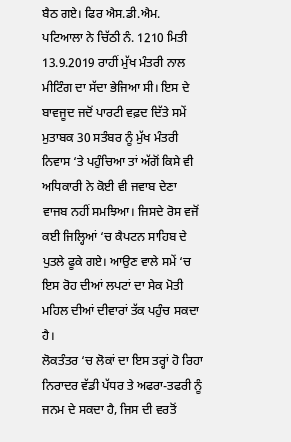ਬੈਠ ਗਏ। ਫਿਰ ਐਸ.ਡੀ.ਐਮ. ਪਟਿਆਲਾ ਨੇ ਚਿੱਠੀ ਨੰ. 1210 ਮਿਤੀ 13.9.2019 ਰਾਹੀਂ ਮੁੱਖ ਮੰਤਰੀ ਨਾਲ ਮੀਟਿੰਗ ਦਾ ਸੱਦਾ ਭੇਜਿਆ ਸੀ। ਇਸ ਦੇ ਬਾਵਜੂਦ ਜਦੋਂ ਪਾਰਟੀ ਵਫ਼ਦ ਦਿੱਤੇ ਸਮੇਂ ਮੁਤਾਬਕ 30 ਸਤੰਬਰ ਨੂੰ ਮੁੱਖ ਮੰਤਰੀ ਨਿਵਾਸ ‘ਤੇ ਪਹੁੰਚਿਆ ਤਾਂ ਅੱਗੋਂ ਕਿਸੇ ਵੀ ਅਧਿਕਾਰੀ ਨੇ ਕੋਈ ਵੀ ਜਵਾਬ ਦੇਣਾ ਵਾਜਬ ਨਹੀਂ ਸਮਝਿਆ। ਜਿਸਦੇ ਰੋਸ ਵਜੋਂ ਕਈ ਜਿਲ੍ਹਿਆਂ ‘ਚ ਕੈਪਟਨ ਸਾਹਿਬ ਦੇ ਪੁਤਲੇ ਫੂਕੇ ਗਏ। ਆਉਣ ਵਾਲੇ ਸਮੇਂ ‘ਚ ਇਸ ਰੋਹ ਦੀਆਂ ਲਪਟਾਂ ਦਾ ਸੇਕ ਮੋਤੀ ਮਹਿਲ ਦੀਆਂ ਦੀਵਾਰਾਂ ਤੱਕ ਪਹੁੰਚ ਸਕਦਾ ਹੈ।
ਲੋਕਤੰਤਰ ‘ਚ ਲੋਕਾਂ ਦਾ ਇਸ ਤਰ੍ਹਾਂ ਹੋ ਰਿਹਾ ਨਿਰਾਦਰ ਵੱਡੀ ਪੱਧਰ ਤੇ ਅਫਰਾ-ਤਫਰੀ ਨੂੰ ਜਨਮ ਦੇ ਸਕਦਾ ਹੈ, ਜਿਸ ਦੀ ਵਰਤੋਂ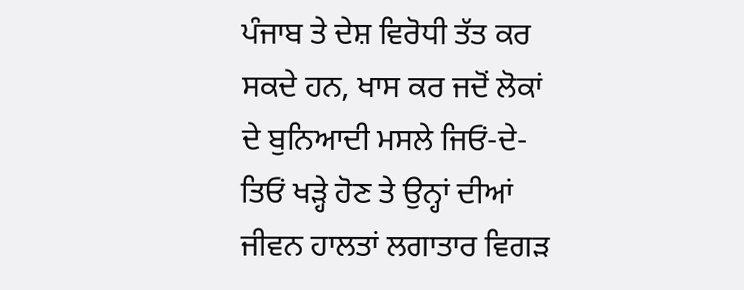ਪੰਜਾਬ ਤੇ ਦੇਸ਼ ਵਿਰੋਧੀ ਤੱਤ ਕਰ ਸਕਦੇ ਹਨ, ਖਾਸ ਕਰ ਜਦੋਂ ਲੋਕਾਂ ਦੇ ਬੁਨਿਆਦੀ ਮਸਲੇ ਜਿਓਂ-ਦੇ-ਤਿਓਂ ਖੜ੍ਹੇ ਹੋਣ ਤੇ ਉਨ੍ਹਾਂ ਦੀਆਂ ਜੀਵਨ ਹਾਲਤਾਂ ਲਗਾਤਾਰ ਵਿਗੜ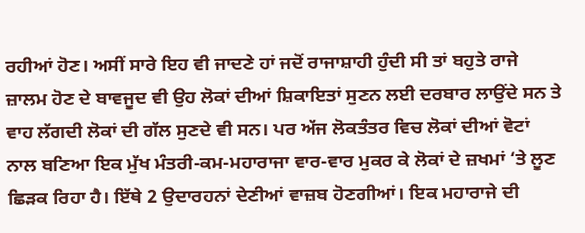ਰਹੀਆਂ ਹੋਣ। ਅਸੀਂ ਸਾਰੇ ਇਹ ਵੀ ਜਾਦਣੇ ਹਾਂ ਜਦੋਂ ਰਾਜਾਸ਼ਾਹੀ ਹੁੰਦੀ ਸੀ ਤਾਂ ਬਹੁਤੇ ਰਾਜੇ ਜ਼ਾਲਮ ਹੋਣ ਦੇ ਬਾਵਜੂਦ ਵੀ ਉਹ ਲੋਕਾਂ ਦੀਆਂ ਸ਼ਿਕਾਇਤਾਂ ਸੁਣਨ ਲਈ ਦਰਬਾਰ ਲਾਉਂਦੇ ਸਨ ਤੇ ਵਾਹ ਲੱਗਦੀ ਲੋਕਾਂ ਦੀ ਗੱਲ ਸੁਣਦੇ ਵੀ ਸਨ। ਪਰ ਅੱਜ ਲੋਕਤੰਤਰ ਵਿਚ ਲੋਕਾਂ ਦੀਆਂ ਵੋਟਾਂ ਨਾਲ ਬਣਿਆ ਇਕ ਮੁੱਖ ਮੰਤਰੀ-ਕਮ-ਮਹਾਰਾਜਾ ਵਾਰ-ਵਾਰ ਮੁਕਰ ਕੇ ਲੋਕਾਂ ਦੇ ਜ਼ਖਮਾਂ ‘ਤੇ ਲੂਣ ਛਿੜਕ ਰਿਹਾ ਹੈ। ਇੱਥੇ 2 ਉਦਾਰਹਨਾਂ ਦੇਣੀਆਂ ਵਾਜ਼ਬ ਹੋਣਗੀਆਂ। ਇਕ ਮਹਾਰਾਜੇ ਦੀ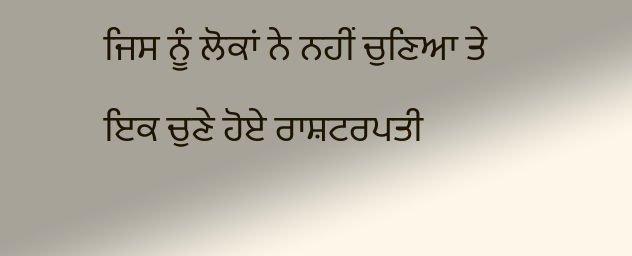ਜਿਸ ਨੂੰ ਲੋਕਾਂ ਨੇ ਨਹੀਂ ਚੁਣਿਆ ਤੇ ਇਕ ਚੁਣੇ ਹੋਏ ਰਾਸ਼ਟਰਪਤੀ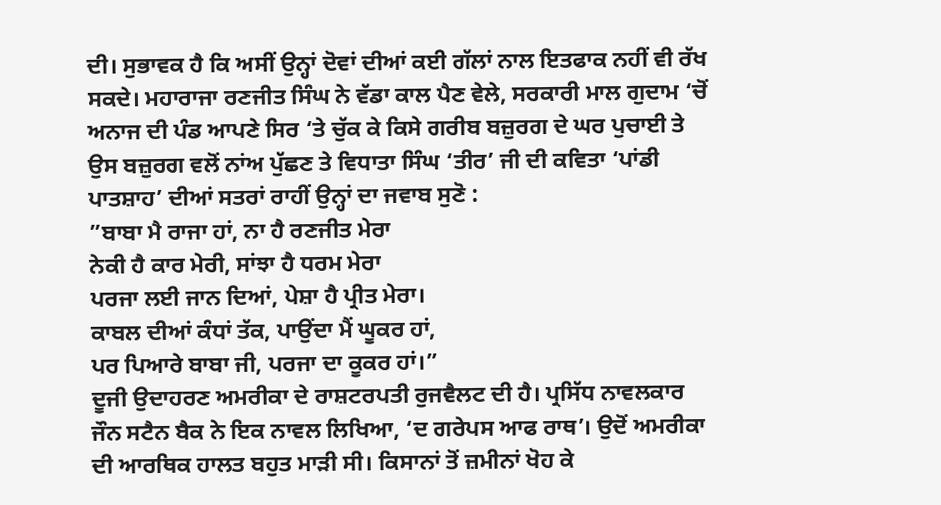ਦੀ। ਸੁਭਾਵਕ ਹੈ ਕਿ ਅਸੀਂ ਉਨ੍ਹਾਂ ਦੋਵਾਂ ਦੀਆਂ ਕਈ ਗੱਲਾਂ ਨਾਲ ਇਤਫਾਕ ਨਹੀਂ ਵੀ ਰੱਖ ਸਕਦੇ। ਮਹਾਰਾਜਾ ਰਣਜੀਤ ਸਿੰਘ ਨੇ ਵੱਡਾ ਕਾਲ ਪੈਣ ਵੇਲੇ, ਸਰਕਾਰੀ ਮਾਲ ਗੁਦਾਮ ‘ਚੋਂ ਅਨਾਜ ਦੀ ਪੰਡ ਆਪਣੇ ਸਿਰ ‘ਤੇ ਚੁੱਕ ਕੇ ਕਿਸੇ ਗਰੀਬ ਬਜ਼ੁਰਗ ਦੇ ਘਰ ਪੁਚਾਈ ਤੇ ਉਸ ਬਜ਼ੁਰਗ ਵਲੋਂ ਨਾਂਅ ਪੁੱਛਣ ਤੇ ਵਿਧਾਤਾ ਸਿੰਘ ‘ਤੀਰ’ ਜੀ ਦੀ ਕਵਿਤਾ ‘ਪਾਂਡੀ ਪਾਤਸ਼ਾਹ’ ਦੀਆਂ ਸਤਰਾਂ ਰਾਹੀਂ ਉਨ੍ਹਾਂ ਦਾ ਜਵਾਬ ਸੁਣੋ :
”ਬਾਬਾ ਮੈ ਰਾਜਾ ਹਾਂ, ਨਾ ਹੈ ਰਣਜੀਤ ਮੇਰਾ
ਨੇਕੀ ਹੈ ਕਾਰ ਮੇਰੀ, ਸਾਂਝਾ ਹੈ ਧਰਮ ਮੇਰਾ
ਪਰਜਾ ਲਈ ਜਾਨ ਦਿਆਂ, ਪੇਸ਼ਾ ਹੈ ਪ੍ਰੀਤ ਮੇਰਾ।
ਕਾਬਲ ਦੀਆਂ ਕੰਧਾਂ ਤੱਕ, ਪਾਉਂਦਾ ਮੈਂ ਘੂਕਰ ਹਾਂ,
ਪਰ ਪਿਆਰੇ ਬਾਬਾ ਜੀ, ਪਰਜਾ ਦਾ ਕੂਕਰ ਹਾਂ।”
ਦੂਜੀ ਉਦਾਹਰਣ ਅਮਰੀਕਾ ਦੇ ਰਾਸ਼ਟਰਪਤੀ ਰੁਜਵੈਲਟ ਦੀ ਹੈ। ਪ੍ਰਸਿੱਧ ਨਾਵਲਕਾਰ ਜੌਨ ਸਟੈਨ ਬੈਕ ਨੇ ਇਕ ਨਾਵਲ ਲਿਖਿਆ, ‘ਦ ਗਰੇਪਸ ਆਫ ਰਾਥ’। ਉਦੋਂ ਅਮਰੀਕਾ ਦੀ ਆਰਥਿਕ ਹਾਲਤ ਬਹੁਤ ਮਾੜੀ ਸੀ। ਕਿਸਾਨਾਂ ਤੋਂ ਜ਼ਮੀਨਾਂ ਖੋਹ ਕੇ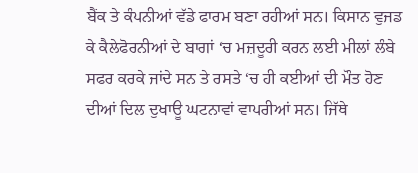ਬੈਂਕ ਤੇ ਕੰਪਨੀਆਂ ਵੱਡੇ ਫਾਰਮ ਬਣਾ ਰਹੀਆਂ ਸਨ। ਕਿਸਾਨ ਵੁਜਡ ਕੇ ਕੈਲੇਫੋਰਨੀਆਂ ਦੇ ਬਾਗਾਂ ‘ਚ ਮਜ਼ਦੂਰੀ ਕਰਨ ਲਈ ਮੀਲਾਂ ਲੰਬੇ ਸਫਰ ਕਰਕੇ ਜਾਂਦੇ ਸਨ ਤੇ ਰਸਤੇ ‘ਚ ਹੀ ਕਈਆਂ ਦੀ ਮੌਤ ਹੋਣ ਦੀਆਂ ਦਿਲ ਦੁਖਾਊ ਘਟਨਾਵਾਂ ਵਾਪਰੀਆਂ ਸਨ। ਜਿੱਥੇ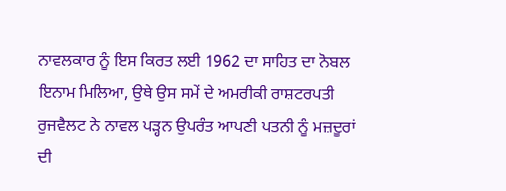ਨਾਵਲਕਾਰ ਨੂੰ ਇਸ ਕਿਰਤ ਲਈ 1962 ਦਾ ਸਾਹਿਤ ਦਾ ਨੋਬਲ ਇਨਾਮ ਮਿਲਿਆ, ਉਥੇ ਉਸ ਸਮੇਂ ਦੇ ਅਮਰੀਕੀ ਰਾਸ਼ਟਰਪਤੀ ਰੁਜਵੈਲਟ ਨੇ ਨਾਵਲ ਪੜ੍ਹਨ ਉਪਰੰਤ ਆਪਣੀ ਪਤਨੀ ਨੂੰ ਮਜ਼ਦੂਰਾਂ ਦੀ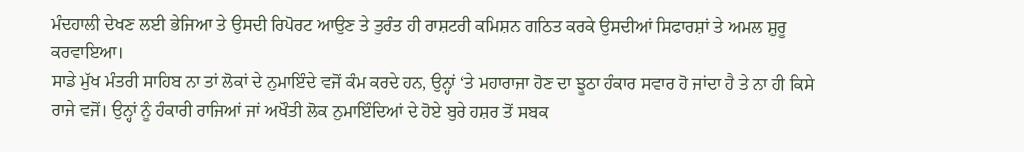ਮੰਦਹਾਲੀ ਦੇਖਣ ਲਈ ਭੇਜਿਆ ਤੇ ਉਸਦੀ ਰਿਪੋਰਟ ਆਉਣ ਤੇ ਤੁਰੰਤ ਹੀ ਰਾਸ਼ਟਰੀ ਕਮਿਸ਼ਨ ਗਠਿਤ ਕਰਕੇ ਉਸਦੀਆਂ ਸਿਫਾਰਸ਼ਾਂ ਤੇ ਅਮਲ ਸ਼ੁਰੂ ਕਰਵਾਇਆ।
ਸਾਡੇ ਮੁੱਖ ਮੰਤਰੀ ਸਾਹਿਬ ਨਾ ਤਾਂ ਲੋਕਾਂ ਦੇ ਨੁਮਾਇੰਦੇ ਵਜੋਂ ਕੰਮ ਕਰਦੇ ਹਨ, ਉਨ੍ਹਾਂ ‘ਤੇ ਮਹਾਰਾਜਾ ਹੋਣ ਦਾ ਝੂਠਾ ਹੰਕਾਰ ਸਵਾਰ ਹੋ ਜਾਂਦਾ ਹੈ ਤੇ ਨਾ ਹੀ ਕਿਸੇ ਰਾਜੇ ਵਜੋਂ। ਉਨ੍ਹਾਂ ਨੂੰ ਹੰਕਾਰੀ ਰਾਜਿਆਂ ਜਾਂ ਅਖੌਤੀ ਲੋਕ ਨੁਮਾਇੰਦਿਆਂ ਦੇ ਹੋਏ ਬੁਰੇ ਹਸ਼ਰ ਤੋਂ ਸਬਕ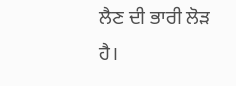ਲੈਣ ਦੀ ਭਾਰੀ ਲੋੜ ਹੈ।